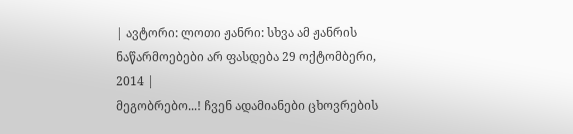| ავტორი: ლოთი ჟანრი: სხვა ამ ჟანრის ნაწარმოებები არ ფასდება 29 ოქტომბერი, 2014 |
მეგობრებო...! ჩვენ ადამიანები ცხოვრების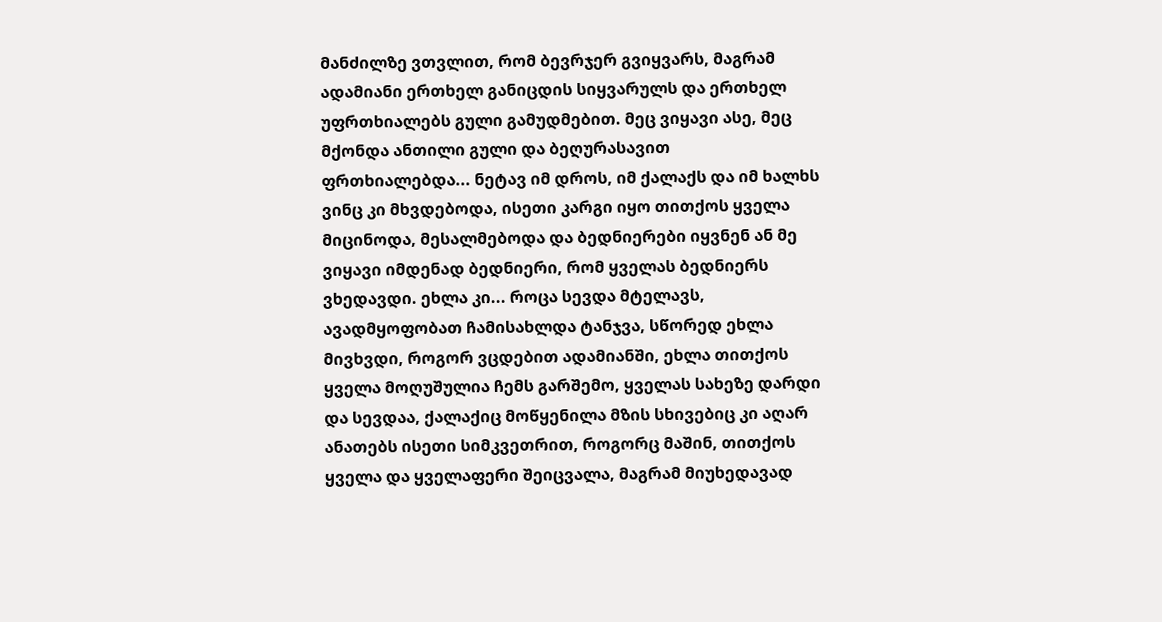მანძილზე ვთვლით, რომ ბევრჯერ გვიყვარს, მაგრამ ადამიანი ერთხელ განიცდის სიყვარულს და ერთხელ უფრთხიალებს გული გამუდმებით. მეც ვიყავი ასე, მეც მქონდა ანთილი გული და ბეღურასავით ფრთხიალებდა... ნეტავ იმ დროს, იმ ქალაქს და იმ ხალხს ვინც კი მხვდებოდა, ისეთი კარგი იყო თითქოს ყველა მიცინოდა, მესალმებოდა და ბედნიერები იყვნენ ან მე ვიყავი იმდენად ბედნიერი, რომ ყველას ბედნიერს ვხედავდი. ეხლა კი... როცა სევდა მტელავს, ავადმყოფობათ ჩამისახლდა ტანჯვა, სწორედ ეხლა მივხვდი, როგორ ვცდებით ადამიანში, ეხლა თითქოს ყველა მოღუშულია ჩემს გარშემო, ყველას სახეზე დარდი და სევდაა, ქალაქიც მოწყენილა მზის სხივებიც კი აღარ ანათებს ისეთი სიმკვეთრით, როგორც მაშინ, თითქოს ყველა და ყველაფერი შეიცვალა, მაგრამ მიუხედავად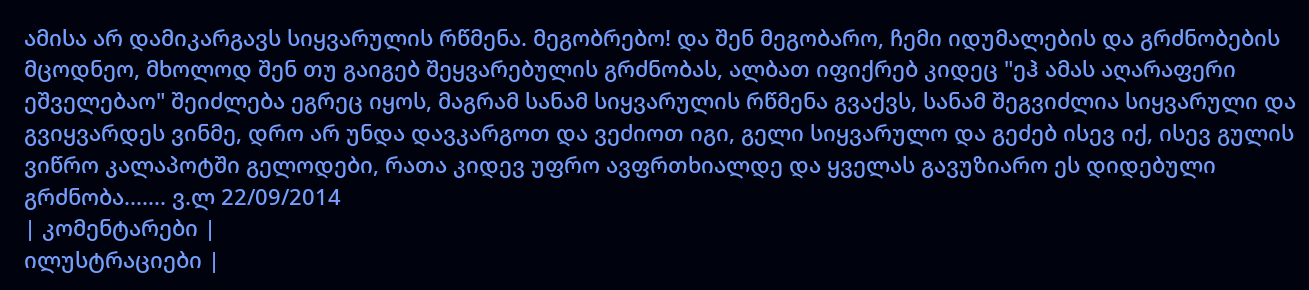ამისა არ დამიკარგავს სიყვარულის რწმენა. მეგობრებო! და შენ მეგობარო, ჩემი იდუმალების და გრძნობების მცოდნეო, მხოლოდ შენ თუ გაიგებ შეყვარებულის გრძნობას, ალბათ იფიქრებ კიდეც "ეჰ ამას აღარაფერი ეშველებაო" შეიძლება ეგრეც იყოს, მაგრამ სანამ სიყვარულის რწმენა გვაქვს, სანამ შეგვიძლია სიყვარული და გვიყვარდეს ვინმე, დრო არ უნდა დავკარგოთ და ვეძიოთ იგი, გელი სიყვარულო და გეძებ ისევ იქ, ისევ გულის ვიწრო კალაპოტში გელოდები, რათა კიდევ უფრო ავფრთხიალდე და ყველას გავუზიარო ეს დიდებული გრძნობა....... ვ.ლ 22/09/2014
| კომენტარები |
ილუსტრაციები |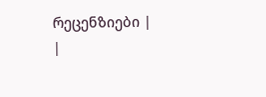რეცენზიები |
|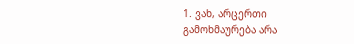1. ვახ, არცერთი გამოხმაურება არა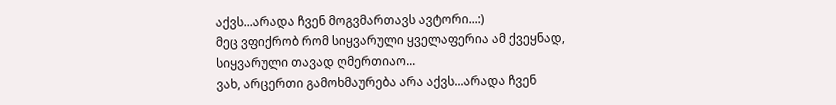აქვს...არადა ჩვენ მოგვმართავს ავტორი...:)
მეც ვფიქრობ რომ სიყვარული ყველაფერია ამ ქვეყნად, სიყვარული თავად ღმერთიაო...
ვახ, არცერთი გამოხმაურება არა აქვს...არადა ჩვენ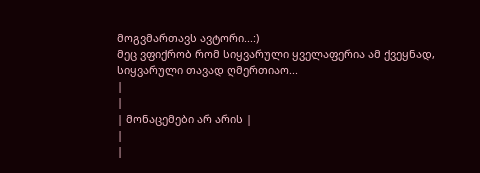მოგვმართავს ავტორი...:)
მეც ვფიქრობ რომ სიყვარული ყველაფერია ამ ქვეყნად, სიყვარული თავად ღმერთიაო...
|
|
| მონაცემები არ არის |
|
|